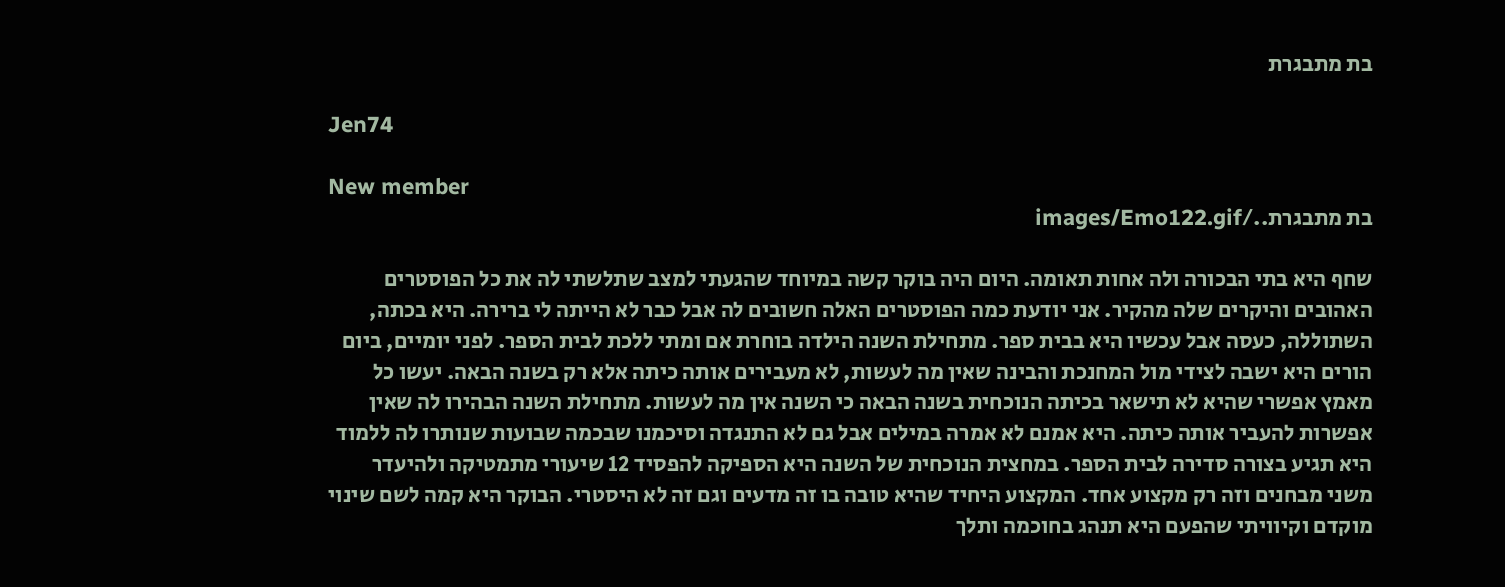בת מתבגרת

Jen74

New member
בת מתבגרת../images/Emo122.gif

שחף היא בתי הבכורה ולה אחות תאומה. היום היה בוקר קשה במיוחד שהגעתי למצב שתלשתי לה את כל הפוסטרים האהובים והיקרים שלה מהקיר. אני יודעת כמה הפוסטרים האלה חשובים לה אבל כבר לא הייתה לי ברירה. היא בכתה, השתוללה, כעסה אבל עכשיו היא בבית ספר. מתחילת השנה הילדה בוחרת אם ומתי ללכת לבית הספר. לפני יומיים, ביום הורים היא ישבה לצידי מול המחנכת והבינה שאין מה לעשות, לא מעבירים אותה כיתה אלא רק בשנה הבאה. יעשו כל מאמץ אפשרי שהיא לא תישאר בכיתה הנוכחית בשנה הבאה כי השנה אין מה לעשות. מתחילת השנה הבהירו לה שאין אפשרות להעביר אותה כיתה. היא אמנם לא אמרה במילים אבל גם לא התנגדה וסיכמנו שבכמה שבועות שנותרו לה ללמוד היא תגיע בצורה סדירה לבית הספר. במחצית הנוכחית של השנה היא הספיקה להפסיד 12 שיעורי מתמטיקה ולהיעדר משני מבחנים וזה רק מקצוע אחד. המקצוע היחיד שהיא טובה בו זה מדעים וגם זה לא היסטרי. הבוקר היא קמה לשם שינוי מוקדם וקיוויתי שהפעם היא תנהג בחוכמה ותלך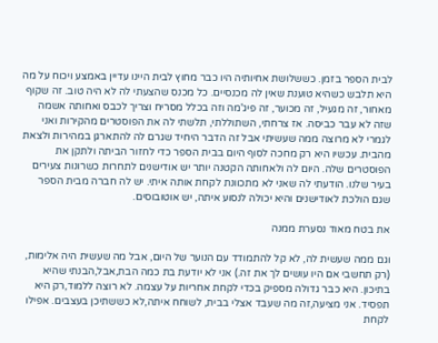לבית הספר בזמן. כששלושת אחיותיה היו כבר מחוץ לבית היינו עדיין באמצע ויכוח על מה היא תלבש כשהיא טוענת שאין לה מכנסיים. כל מכנס שהצעתי לה לא היה טוב. זה שקוף מאחור, זה מגעיל, זה מכוער, זה פיג'מה וזה בכלל מסריח וצריך לכבס ואחותה אשמה שזה לא עבר כביסה. אז צרחתי, השתוללתי, תלשתי לה את הפוסטרים מהקירות ואני לגמרי לא מרוצה ממה שעשיתי אבל זה הדבר היחיד שגרם לה להתארגן במהירות ולצאת מהבית. עכשיו היא רק מחכה לסוף היום בבית הספר כדי לחזור הביתה ולתקן את הפוסטרים שלה. היום לה ולאחותה הקטנה יותר יש אודישנים לתחרות כשרונות צעירים בעיר שלנו. הודעתי לה שאני לא מתכוונת לקחת אותה איתי. יש לה חברה מבית הספר שגם הולכת לאודישנים והיא יכולה לנסוע איתה, יש אוטובוסים.

את בטח מאוד נסערת ממנה

וגם ממה שעשית לה, לא קל להתמודד עם הנוער של היום, אבל מה שעשית היה אלימות, (רק תחשבי אם היו עושים לך את זה.) אני לא יודעת בת כמה הבת,אבל,הבנתי שהיא בתיכון. היא כבר גדולה מספיק בכדי לקחת אחריות על עצמה. לא רוצה ללמוד,רק היא תפסיד. אני מציעה,זה מה שעבד אצלי בבית, לשוחח איתה,לא כששתיכן בעצבים. אפילו לקחת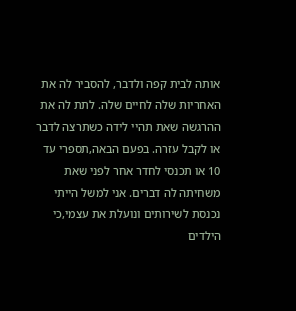אותה לבית קפה ולדבר, להסביר לה את האחריות שלה לחיים שלה. לתת לה את ההרגשה שאת תהיי לידה כשתרצה לדבר או לקבל עזרה. בפעם הבאה,תספרי עד 10 או תכנסי לחדר אחר לפני שאת משחיתה לה דברים. אני למשל הייתי נכנסת לשירותים ונועלת את עצמי,כי הילדים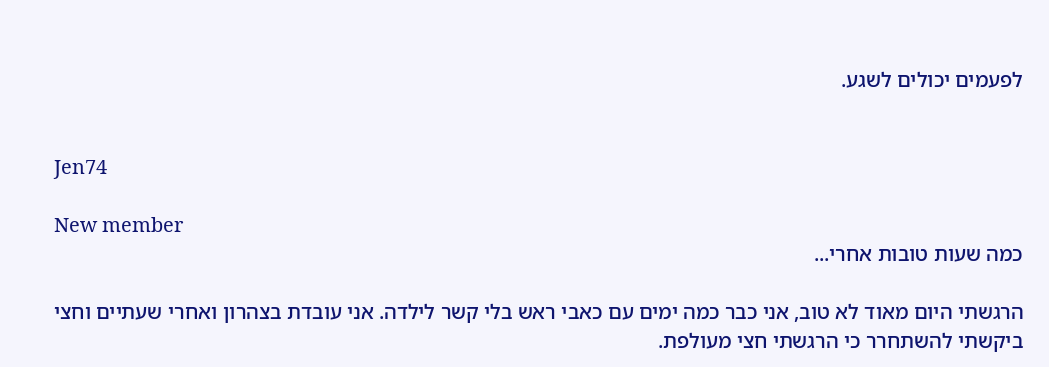לפעמים יכולים לשגע.


Jen74

New member
כמה שעות טובות אחרי...

הרגשתי היום מאוד לא טוב, אני כבר כמה ימים עם כאבי ראש בלי קשר לילדה. אני עובדת בצהרון ואחרי שעתיים וחצי ביקשתי להשתחרר כי הרגשתי חצי מעולפת.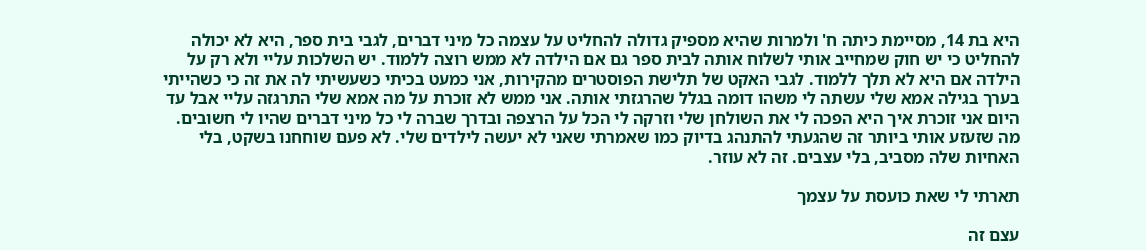היא בת 14, מסיימת כיתה ח' ולמרות שהיא מספיק גדולה להחליט על עצמה כל מיני דברים, לגבי בית ספר, היא לא יכולה להחליט כי יש חוק שמחייב אותי לשלוח אותה לבית ספר גם אם הילדה לא ממש רוצה ללמוד. יש השלכות עליי ולא רק על הילדה אם היא לא תלך ללמוד. לגבי האקט של תלישת הפוסטרים מהקירות, אני כמעט בכיתי כשעשיתי לה את זה כי כשהייתי בערך בגילה אמא שלי עשתה לי משהו דומה בגלל שהרגזתי אותה. אני ממש לא זוכרת על מה אמא שלי התרגזה עליי אבל עד היום אני זוכרת איך היא הפכה לי את השולחן שלי וזרקה לי הכל על הרצפה ובדרך שברה לי כל מיני דברים שהיו לי חשובים.
מה שזעזע אותי ביותר זה שהגעתי להתנהג בדיוק כמו שאמרתי שאני לא יעשה לילדים שלי. לא פעם שוחחנו בשקט, בלי האחיות שלה מסביב, בלי עצבים. זה לא עוזר.

תארתי לי שאת כועסת על עצמך

עצם זה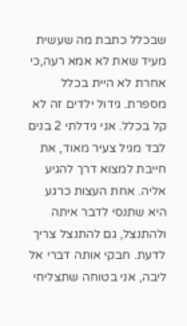שבכלל כתבת מה שעשית מעיד שאת לא אמא רעה,כי אחרת לא היית בכלל מספרת. גידול ילדים זה לא קל בכלל. אני גידלתי 2 בנים לבד מגיל צעיר מאוד, את חייבת למצוא דרך להגיע אליה. אחת העצות כרגע היא שתנסי לדבר איתה ולהתנצל, גם להתנצל צריך לדעת. חבקי אותה דברי אל ליבה, אני בטוחה שתצליחי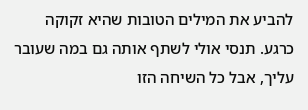להביע את המילים הטובות שהיא זקוקה כרגע. תנסי אולי לשתף אותה גם במה שעובר עליך, אבל כל השיחה הזו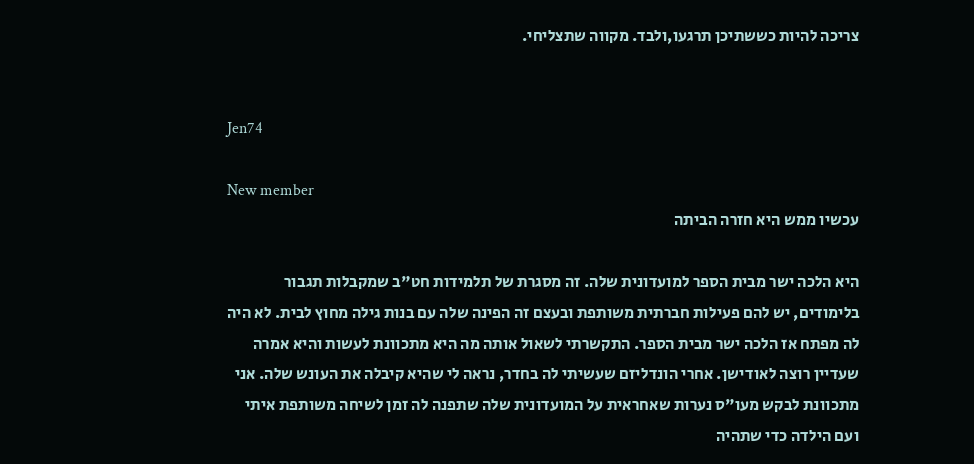צריכה להיות כששתיכן תרגעו,ולבד. מקווה שתצליחי.


Jen74

New member
עכשיו ממש היא חזרה הביתה

היא הלכה ישר מבית הספר למועדונית שלה. זה מסגרת של תלמידות חט"ב שמקבלות תגבור בלימודים, יש להם פעילות חברתית משותפת ובעצם זה הפינה שלה עם בנות גילה מחוץ לבית. לא היה לה מפתח אז הלכה ישר מבית הספר. התקשרתי לשאול אותה מה היא מתכוונת לעשות והיא אמרה שעדיין רוצה לאודישן. אחרי הונדליזם שעשיתי לה בחדר, נראה לי שהיא קיבלה את העונש שלה. אני מתכוונת לבקש מעו"ס נערות שאחראית על המועדונית שלה שתפנה לה זמן לשיחה משותפת איתי ועם הילדה כדי שתהיה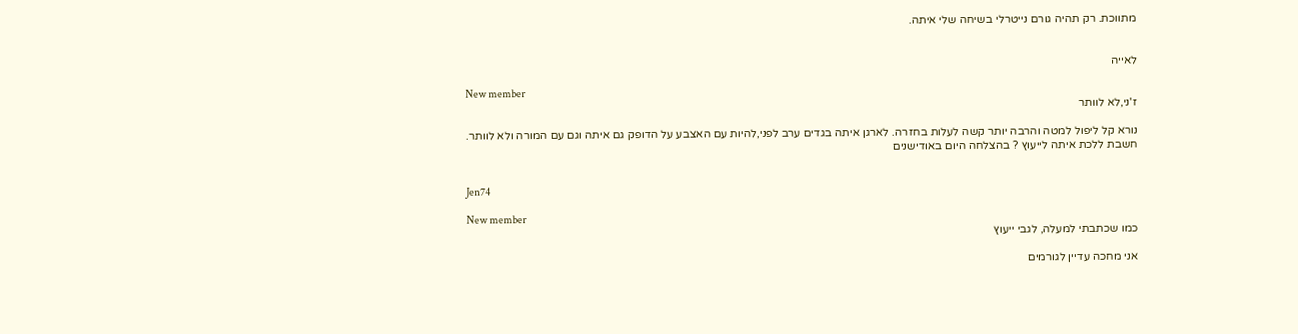מתווכת. רק תהיה גורם נייטרלי בשיחה שלי איתה.


לאייה

New member
ז'ני,לא לוותר

נורא קל ליפול למטה והרבה יותר קשה לעלות בחזרה. לארגן איתה בגדים ערב לפני,להיות עם האצבע על הדופק גם איתה וגם עם המורה ולא לוותר. חשבת ללכת איתה לייעוץ ? בהצלחה היום באודישנים


Jen74

New member
כמו שכתבתי למעלה, לגבי ייעוץ

אני מחכה עדיין לגורמים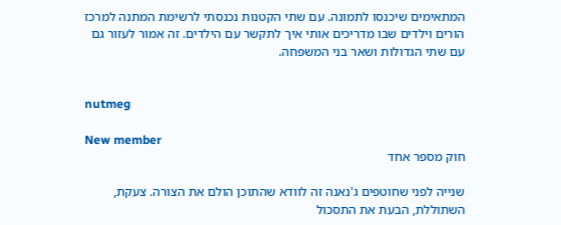המתאימים שיכנסו לתמונה. עם שתי הקטנות נכנסתי לרשימת המתנה למרכז הורים וילדים שבו מדריכים אותי איך לתקשר עם הילדים. זה אמור לעזור גם עם שתי הגדולות ושאר בני המשפחה.


nutmeg

New member
חוק מספר אחד

שנייה לפני שחוטפים ג'נאנה זה לוודא שהתוכן הולם את הצורה. צעקת, השתוללת, הבעת את התסכול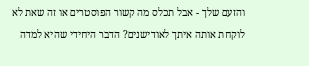והזעם שלך - אבל תכלס מה קשור הפוסטרים או זה שאת לא לוקחת אותה איתך לאודישנים? הדבר היחידי שהיא למדה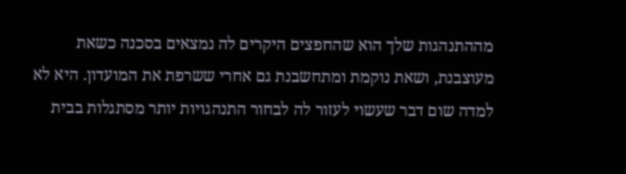מההתנהגות שלך הוא שהחפצים היקרים לה נמצאים בסכנה כשאת מעוצבנת, ושאת נוקמת ומתחשבנת גם אחרי ששרפת את המועדון. היא לא למדה שום דבר שעשוי לעזור לה לבחור התנהגויות יותר מסתגלות בבית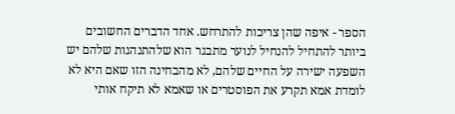הספר - איפה שהן צריכות להתרחש. אחד הדברים החשובים ביותר להתחיל להנחיל לנוער מתבגר הוא שלהתנהגות שלהם יש השפעה ישירה על החיים שלהם, לא מהבחינה הזו שאם היא לא לומדת אמא תקרע את הפוסטרים או שאמא לא תיקח אותי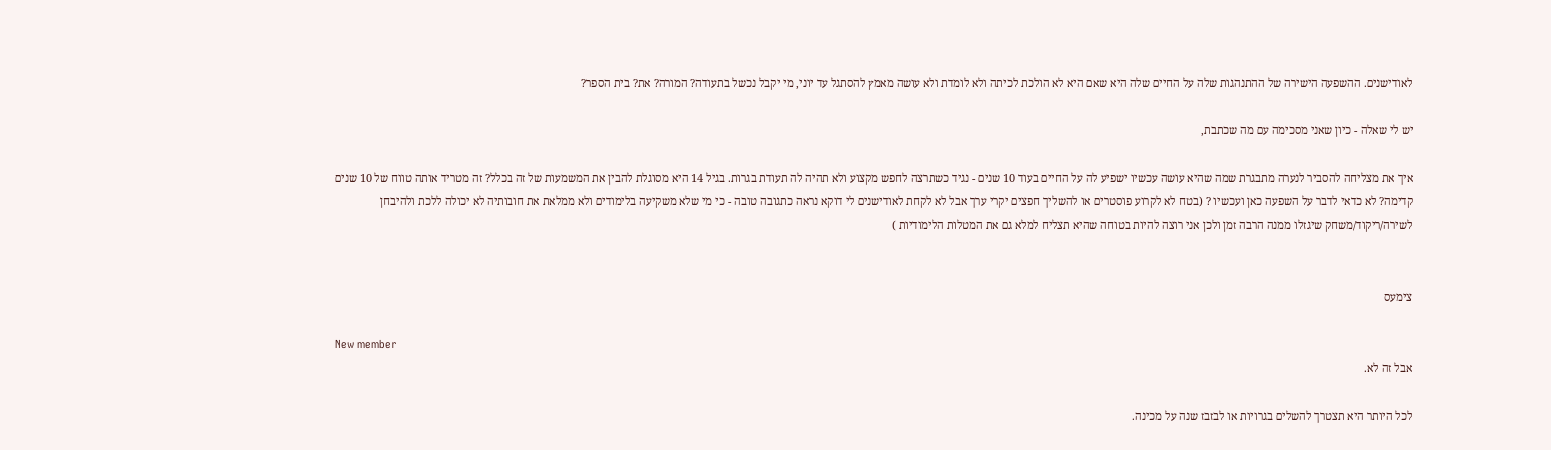לאודישנים. ההשפעה הישירה של ההתנהגות שלה על החיים שלה היא שאם היא לא הולכת לכיתה ולא לומדת ולא עושה מאמץ להסתגל עד יוני, מי יקבל נכשל בתעודה? המורה? את? בית הספר?

יש לי שאלה - כיון שאני מסכימה עם מה שכתבת,

איך את מצליחה להסביר לנערה מתבגרת שמה שהיא עושה עכשיו ישפיע לה על החיים בעוד 10 שנים - נגיד כשתרצה לחפש מקצוע ולא תהיה לה תעודת בגרות. בגיל 14 היא מסוגלת להבין את המשמעות של זה בכלל? זה מטריד אותה טווח של 10 שנים קדימה? לא כדאי לדבר על השפעה כאן ועכשיו ? (בטח לא לקרוע פוסטרים או להשליך חפצים יקרי ערך אבל לא לקחת לאודישנים לי דוקא נראה כתגובה טובה - כי מי שלא משקיעה בלימודים ולא ממלאת את חובותיה לא יכולה ללכת ולהיבחן לשירה/ריקוד/משחק שיגזלו ממנה הרבה זמן ולכן אני רוצה להיות בטוחה שהיא תצליח למלא גם את המטלות הלימודיות )


צימעס

New member
אבל זה לא.

לכל היותר היא תצטרך להשלים בגרויות או לבזבז שנה על מכינה.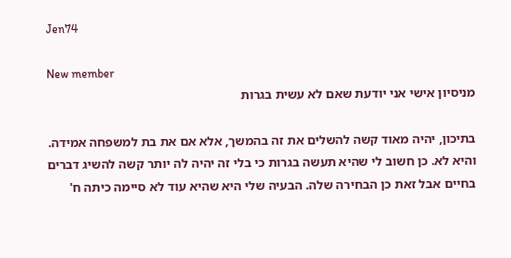Jen74

New member
מניסיון אישי אני יודעת שאם לא עשית בגרות

בתיכון, יהיה מאוד קשה להשלים את זה בהמשך, אלא אם את בת למשפחה אמידה. והיא לא. כן חשוב לי שהיא תעשה בגרות כי בלי זה יהיה לה יותר קשה להשיג דברים בחיים אבל זאת כן הבחירה שלה. הבעיה שלי היא שהיא עוד לא סיימה כיתה ח'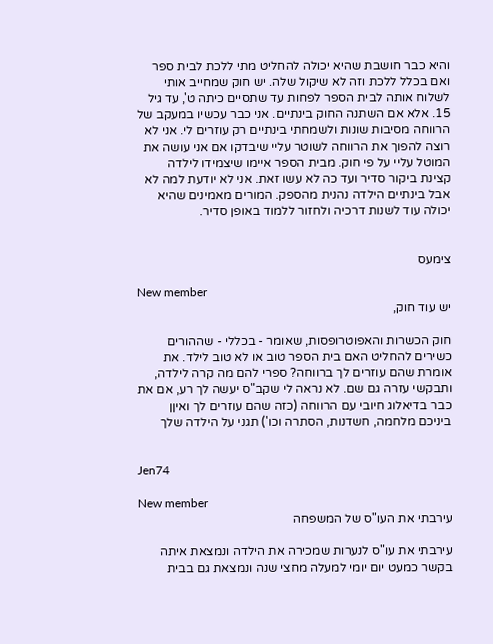והיא כבר חושבת שהיא יכולה להחליט מתי ללכת לבית ספר ואם בכלל ללכת וזה לא שיקול שלה. יש חוק שמחייב אותי לשלוח אותה לבית הספר לפחות עד שתסיים כיתה ט', עד גיל 15. אלא אם השתנה החוק בינתיים. אני כבר עכשיו במעקב של הרווחה מסיבות שונות ולשמחתי בינתיים רק עוזרים לי. אני לא רוצה להפוך את הרווחה לשוטר עליי שיבדקו אם אני עושה את המוטל עליי על פי חוק. מבית הספר איימו שיצמידו לילדה קצינת ביקור סדיר ועד כה לא עשו זאת. אני לא יודעת למה לא אבל בינתיים הילדה נהנית מהספק. המורים מאמינים שהיא יכולה עוד לשנות דרכיה ולחזור ללמוד באופן סדיר.


צימעס

New member
יש עוד חוק,

חוק הכשרות והאפוטרופסות, שאומר - בכללי - שההורים כשירים להחליט האם בית הספר טוב או לא טוב לילד. את אומרת שהם עוזרים לך ברווחה? ספרי להם מה קרה לילדה, ותבקשי עזרה גם שם. לא נראה לי שקב"ס יעשה לך רע, אם את כבר בדיאלוג חיובי עם הרווחה (כזה שהם עוזרים לך ואיןן ביניכם מלחמה, חשדנות, הסתרה וכו') תגני על הילדה שלך


Jen74

New member
עירבתי את העו"ס של המשפחה

עירבתי את עו"ס לנערות שמכירה את הילדה ונמצאת איתה בקשר כמעט יום יומי למעלה מחצי שנה ונמצאת גם בבית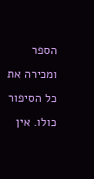הספר ומכירה את כל הסיפור כולו. אין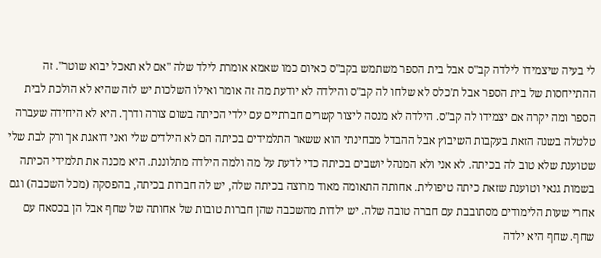לי בעיה שיצמידו לילדה קב"ס אבל בית הספר משתמש בקב"ס כאיום כמו שאמא אומרת לילד שלה "אם לא תאכל יבוא שוטר". זה ההתייחסות של בית הספר אבל ת'כלס לא שלחו לה קב"ס והילדה לא יודעת מה זה אומר ואילו השלכות יש לזה שהיא לא הולכת לבית הספר ומה יקרה אם יצמידו לה קב"ס. הילדה לא מנסה ליצור קשרים חברתיים עם ילדי הכיתה בשום צורה ודרך. היא לא היחידה שעברה טלטלה בשנה הזאת בעקבות השיבוץ אבל ההבדל מבחינתי הוא ששאר התלמידים בכיתה הם לא הילדים שלי ואני דואגת אך ורק לבת שלי שטוענת שלא טוב לה בכיתה. לא אני ולא המנהל יושבים בכיתה כדי לדעת על מה ולמה הילדה מתלוננת. היא מכנה את תלמידי הכיתה בשמות גנאי וטוענת שזאת כיתה טיפולית. אחותה התאומה מאוד מרוצה בכיתה שלה, יש לה חברות בכיתה, בהפסקה (מכל השכבה) וגם אחרי שעות הלימודים מסתובבת עם חברה טובה שלה. יש ילדות מהשכבה שהן חברות טובות של אחותה של שחף אבל הן בכסאח עם שחף. שחף היא ילדה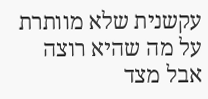עקשנית שלא מוותרת על מה שהיא רוצה אבל מצד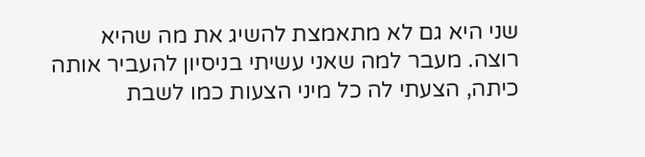שני היא גם לא מתאמצת להשיג את מה שהיא רוצה. מעבר למה שאני עשיתי בניסיון להעביר אותה כיתה, הצעתי לה כל מיני הצעות כמו לשבת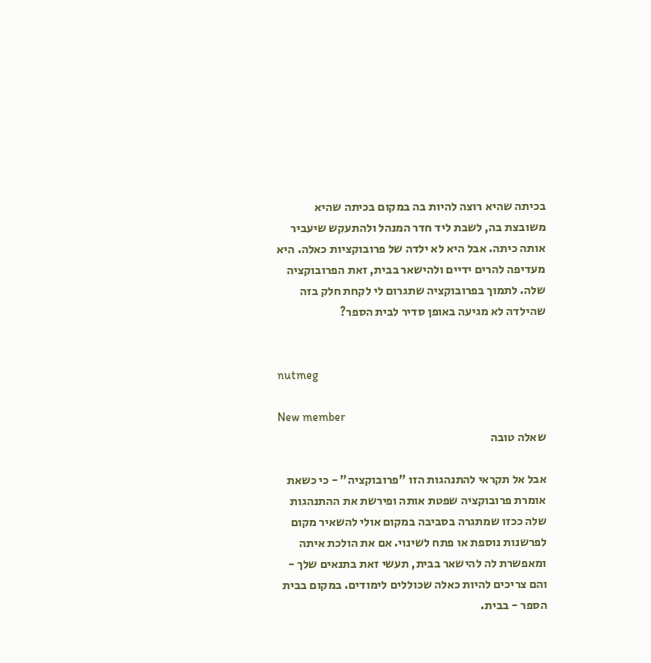בכיתה שהיא רוצה להיות בה במקום בכיתה שהיא משובצת בה, לשבת ליד חדר המנהל ולהתעקש שיעביר אותה כיתה. אבל היא לא ילדה של פרובוקציות כאלה. היא מעדיפה להרים ידיים ולהישאר בבית, זאת הפרובוקציה שלה. לתמוך בפרובוקציה שתגרום לי לקחת חלק בזה שהילדה לא מגיעה באופן סדיר לבית הספר?


nutmeg

New member
שאלה טובה

אבל אל תקראי להתנהגות הזו "פרובוקציה" - כי כשאת אומרת פרובוקציה שפטת אותה ופירשת את ההתנהגות שלה ככזו שמתגרה בסביבה במקום אולי להשאיר מקום לפרשנות נוספת או פתח לשינוי. אם את הולכת איתה ומאפשרת לה להישאר בבית, תעשי זאת בתנאים שלך - והם צריכים להיות כאלה שכוללים לימודים. במקום בבית הספר - בבית.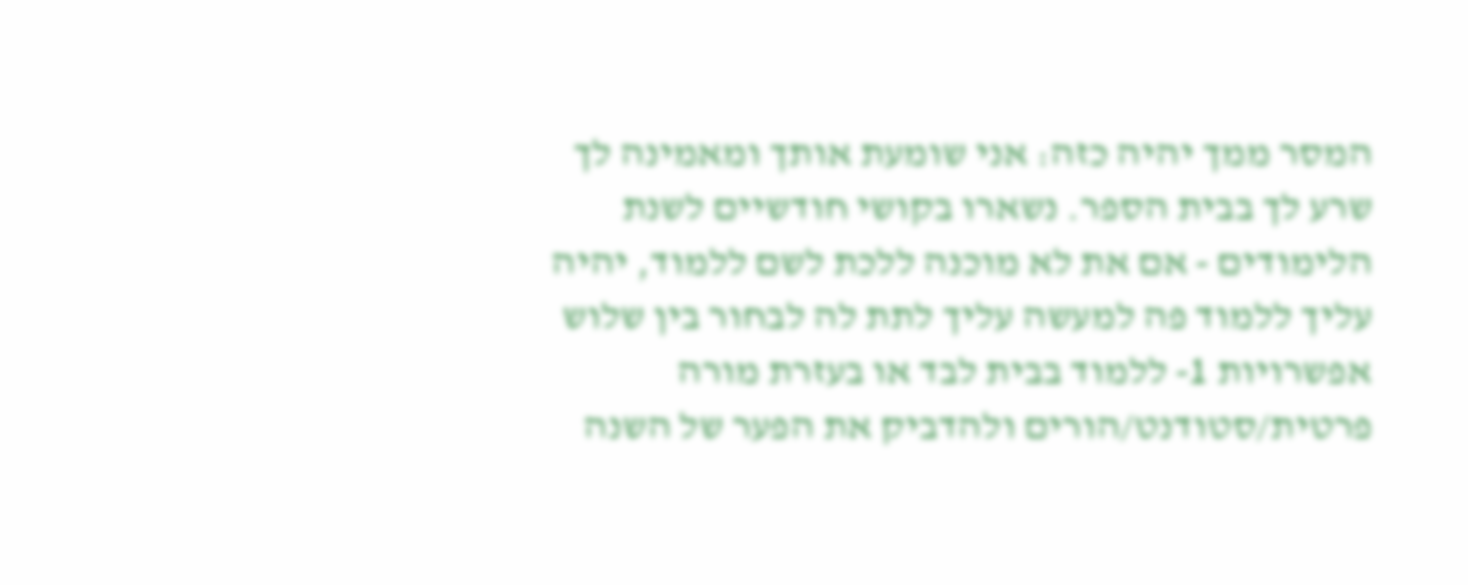המסר ממך יהיה כזה: אני שומעת אותך ומאמינה לך שרע לך בבית הספר. נשארו בקושי חודשיים לשנת הלימודים - אם את לא מוכנה ללכת לשם ללמוד, יהיה עליך ללמוד פה למעשה עליך לתת לה לבחור בין שלוש אפשרויות 1- ללמוד בבית לבד או בעזרת מורה פרטית/סטודנט/הורים ולהדביק את הפער של השנה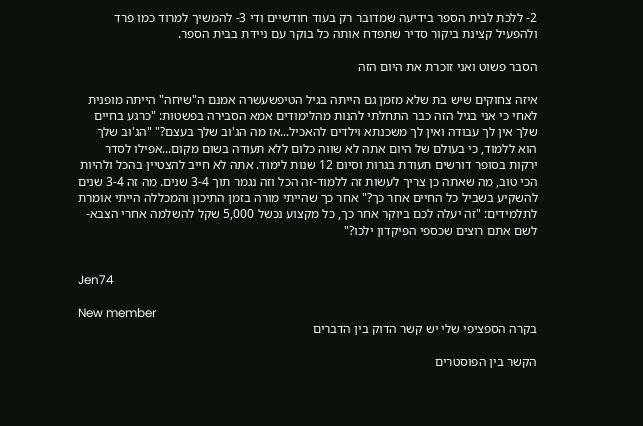2- ללכת לבית הספר בידיעה שמדובר רק בעוד חודשיים ודי 3- להמשיך למרוד כמו פרד ולהפעיל קצינת ביקור סדיר שתפדח אותה כל בוקר עם ניידת בבית הספר.

הסבר פשוט ואני זוכרת את היום הזה

איזה צחוקים שיש בת שלא מזמן גם הייתה בגיל הטיפשעשרה אמנם ה"שיחה" הייתה מופנית לאחי כי אני בגיל הזה כבר התחלתי להנות מהלימודים אמא הסבירה בפשטות: "כרגע בחיים שלך אין לך עבודה ואין לך משכנתא וילדים להאכיל...אז מה הג'וב שלך בעצם?" "הג'וב שלך הוא ללמוד, כי בעולם של היום אתה לא שווה כלום ללא תעודה בשום מקום...אפילו לסדר ירקות בסופר דורשים תעודת בגרות וסיום 12 שנות לימוד. אתה לא חייב להצטיין בהכל ולהיות הכי טוב, מה שאתה כן צריך לעשות זה ללמוד-זה הכל וזה נגמר תוך 3-4 שנים. מה זה 3-4 שנים להשקיע בשביל כל החיים אחר כך?" אחר כך שהייתי מורה בזמן התיכון והמכללה הייתי אומרת לתלמידים: "זה יעלה לכם ביוקר אחר כך, כל מקצוע נכשל 5,000 שקל להשלמה אחרי הצבא-לשם אתם רוצים שכספי הפיקדון ילכו?"


Jen74

New member
בקרה הספציפי שלי יש קשר הדוק בין הדברים

הקשר בין הפוסטרים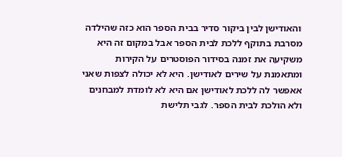והאודישן לבין ביקור סדיר בבית הספר הוא כזה שהילדה מסרבת בתוקף ללכת לבית הספר אבל במקום זה היא משקיעה את זמנה בסידור הפוסטרים על הקירות ומתאמנת על שירים לאודישן. היא לא יכולה לצפות שאני אאפשר לה ללכת לאודישן אם היא לא לומדת למבחנים ולא הולכת לבית הספר. לגבי תלישת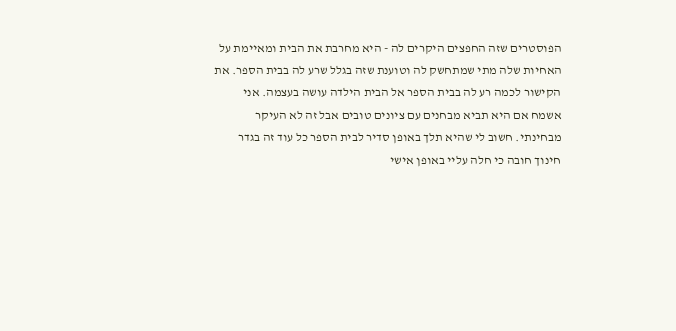הפוסטרים שזה החפצים היקרים לה - היא מחרבת את הבית ומאיימת על האחיות שלה מתי שמתחשק לה וטוענת שזה בגלל שרע לה בבית הספר. את הקישור לכמה רע לה בבית הספר אל הבית הילדה עושה בעצמה. אני אשמח אם היא תביא מבחנים עם ציונים טובים אבל זה לא העיקר מבחינתי. חשוב לי שהיא תלך באופן סדיר לבית הספר כל עוד זה בגדר חינוך חובה כי חלה עליי באופן אישי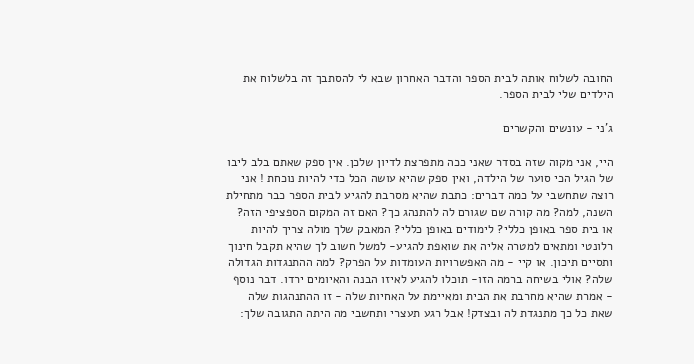החובה לשלוח אותה לבית הספר והדבר האחרון שבא לי להסתבך זה בלשלוח את הילדים שלי לבית הספר.

ג'ני - עונשים והקשרים

היי, אני מקוה שזה בסדר שאני ככה מתפרצת לדיון שלכן. אין ספק שאתם בלב ליבו של הגיל הכי סוער של הילדה, ואין ספק שהיא עושה הכל כדי להיות נוכחת ! אני רוצה שתחשבי על כמה דברים: כתבת שהיא מסרבת להגיע לבית הספר כבר מתחילת השנה, למה? מה קורה שם שגורם לה להתנהג כך? האם זה המקום הספציפי הזה? או בית ספר באופן כללי? לימודים באופן כללי? המאבק שלך מולה צריך להיות רלונטי ומתאים למטרה אליה את שואפת להגיע- למשל חשוב לך שהיא תקבל חינוך ותסיים תיכון. או קיי - מה האפשרויות העומדות על הפרק? למה ההתנגדות הגדולה שלה? אולי בשיחה ברמה הזו- תוכלו להגיע לאיזו הבנה והאיומים ירדו. דבר נוסף - אמרת שהיא מחרבת את הבית ומאיימת על האחיות שלה - זו ההתנהגות שלה שאת כל כך מתנגדת לה ובצדק! אבל רגע תעצרי ותחשבי מה היתה התגובה שלך: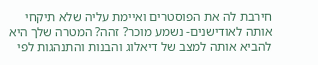חירבת לה את הפוסטרים ואיימת עליה שלא תיקחי אותה לאודישנים- נשמע מוכר? זהה? המטרה שלך היא להביא אותה למצב של דיאלוג והבנות והתנהגות לפי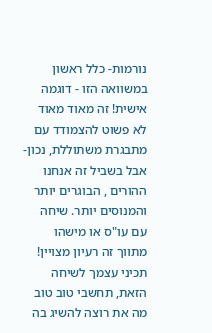נורמות- כלל ראשון במשוואה הזו - דוגמה אישית! זה מאוד מאוד לא פשוט להצמודד עם מתבגרת משתוללת, נכון- אבל בשביל זה אנחנו ההורים , הבוגרים יותר והמנוסים יותר. שיחה עם עו"ס או מישהו מתווך זה רעיון מצויין! תכיני עצמך לשיחה הזאת, תחשבי טוב טוב מה את רוצה להשיג בה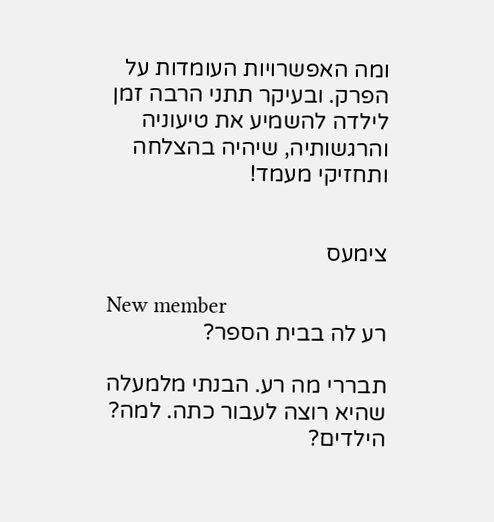ומה האפשרויות העומדות על הפרק. ובעיקר תתני הרבה זמן לילדה להשמיע את טיעוניה והרגשותיה, שיהיה בהצלחה ותחזיקי מעמד!


צימעס

New member
רע לה בבית הספר?

תבררי מה רע. הבנתי מלמעלה שהיא רוצה לעבור כתה. למה? הילדים?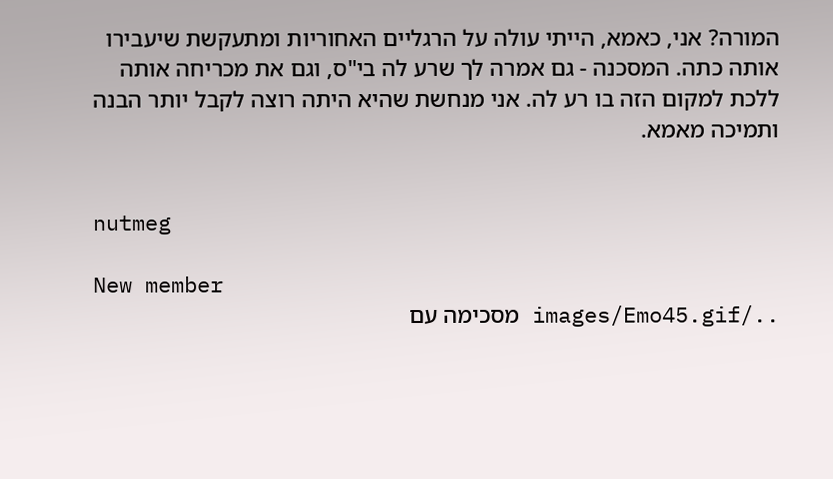המורה? אני, כאמא, הייתי עולה על הרגליים האחוריות ומתעקשת שיעבירו אותה כתה. המסכנה - גם אמרה לך שרע לה בי"ס, וגם את מכריחה אותה ללכת למקום הזה בו רע לה. אני מנחשת שהיא היתה רוצה לקבל יותר הבנה ותמיכה מאמא.


nutmeg

New member
../images/Emo45.gif מסכימה עם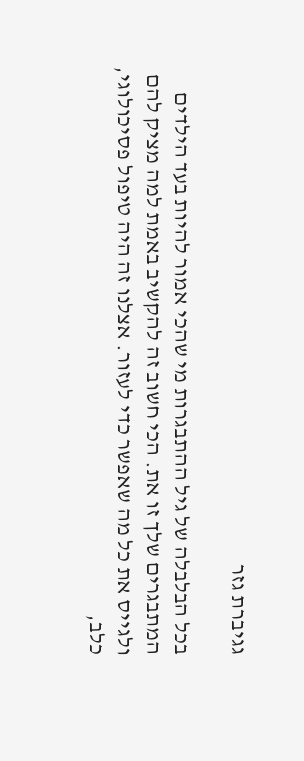גגיברת גזר

בכל הבלבלה של גיל ההתבגרות מי שהכי אמור להיות בעד הילדים המתבגרים שלך זו את. הכי חשוב זה להקשיב באמת למה מציק להם ולגייס את כל מה שאפשר כדי לעזור. אצלנו זה היה טיפול פסיכולוגי, כלב,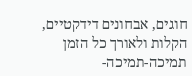חוגים, אבחונים דידקטיים, הקלות ולאורך כל הזמן תמיכה-תמיכה-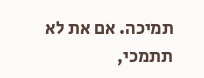תמיכה. אם את לא תתמכי,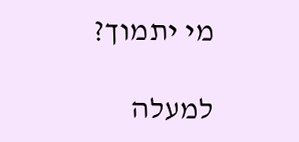מי יתמוך?

למעלה